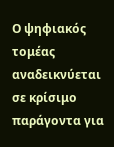Ο ψηφιακός τομέας αναδεικνύεται σε κρίσιμο παράγοντα για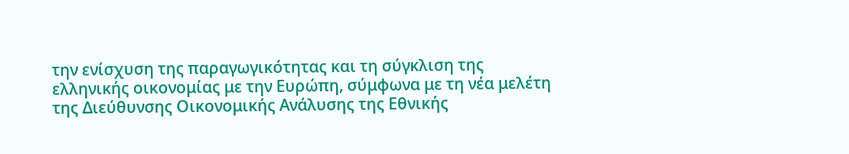την ενίσχυση της παραγωγικότητας και τη σύγκλιση της ελληνικής οικονομίας με την Ευρώπη, σύμφωνα με τη νέα μελέτη της Διεύθυνσης Οικονομικής Ανάλυσης της Εθνικής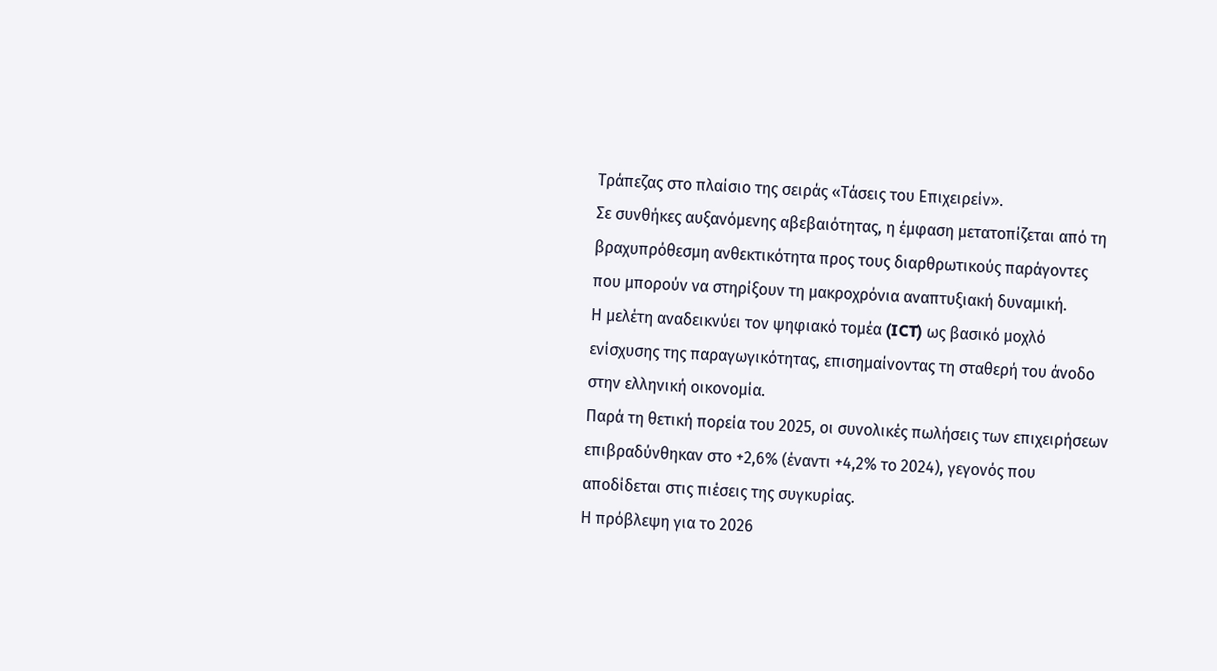Τράπεζας στο πλαίσιο της σειράς «Τάσεις του Επιχειρείν».
Σε συνθήκες αυξανόμενης αβεβαιότητας, η έμφαση μετατοπίζεται από τη βραχυπρόθεσμη ανθεκτικότητα προς τους διαρθρωτικούς παράγοντες που μπορούν να στηρίξουν τη μακροχρόνια αναπτυξιακή δυναμική.
Η μελέτη αναδεικνύει τον ψηφιακό τομέα (ICT) ως βασικό μοχλό ενίσχυσης της παραγωγικότητας, επισημαίνοντας τη σταθερή του άνοδο στην ελληνική οικονομία.
Παρά τη θετική πορεία του 2025, οι συνολικές πωλήσεις των επιχειρήσεων επιβραδύνθηκαν στο +2,6% (έναντι +4,2% το 2024), γεγονός που αποδίδεται στις πιέσεις της συγκυρίας.
Η πρόβλεψη για το 2026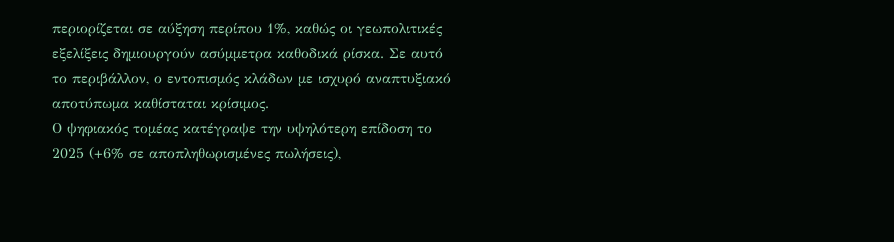περιορίζεται σε αύξηση περίπου 1%, καθώς οι γεωπολιτικές εξελίξεις δημιουργούν ασύμμετρα καθοδικά ρίσκα. Σε αυτό το περιβάλλον, ο εντοπισμός κλάδων με ισχυρό αναπτυξιακό αποτύπωμα καθίσταται κρίσιμος.
Ο ψηφιακός τομέας κατέγραψε την υψηλότερη επίδοση το 2025 (+6% σε αποπληθωρισμένες πωλήσεις),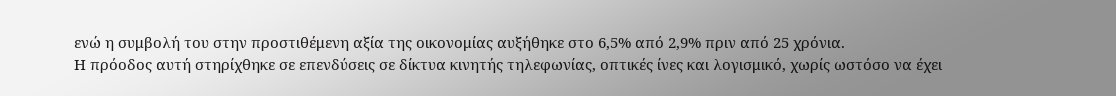ενώ η συμβολή του στην προστιθέμενη αξία της οικονομίας αυξήθηκε στο 6,5% από 2,9% πριν από 25 χρόνια.
Η πρόοδος αυτή στηρίχθηκε σε επενδύσεις σε δίκτυα κινητής τηλεφωνίας, οπτικές ίνες και λογισμικό, χωρίς ωστόσο να έχει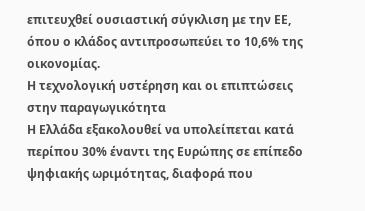επιτευχθεί ουσιαστική σύγκλιση με την ΕΕ, όπου ο κλάδος αντιπροσωπεύει το 10,6% της οικονομίας.
Η τεχνολογική υστέρηση και οι επιπτώσεις στην παραγωγικότητα
Η Ελλάδα εξακολουθεί να υπολείπεται κατά περίπου 30% έναντι της Ευρώπης σε επίπεδο ψηφιακής ωριμότητας, διαφορά που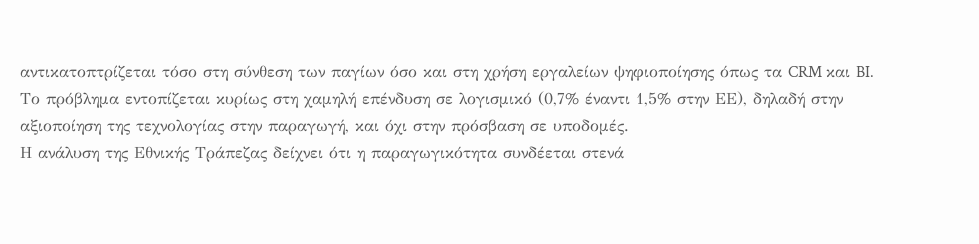αντικατοπτρίζεται τόσο στη σύνθεση των παγίων όσο και στη χρήση εργαλείων ψηφιοποίησης όπως τα CRM και BI.
Το πρόβλημα εντοπίζεται κυρίως στη χαμηλή επένδυση σε λογισμικό (0,7% έναντι 1,5% στην ΕΕ), δηλαδή στην αξιοποίηση της τεχνολογίας στην παραγωγή, και όχι στην πρόσβαση σε υποδομές.
Η ανάλυση της Εθνικής Τράπεζας δείχνει ότι η παραγωγικότητα συνδέεται στενά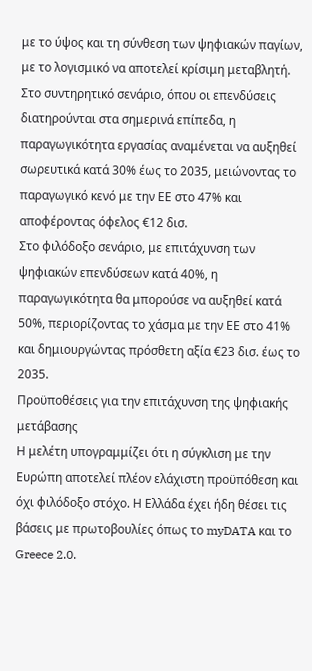με το ύψος και τη σύνθεση των ψηφιακών παγίων, με το λογισμικό να αποτελεί κρίσιμη μεταβλητή.
Στο συντηρητικό σενάριο, όπου οι επενδύσεις διατηρούνται στα σημερινά επίπεδα, η παραγωγικότητα εργασίας αναμένεται να αυξηθεί σωρευτικά κατά 30% έως το 2035, μειώνοντας το παραγωγικό κενό με την ΕΕ στο 47% και αποφέροντας όφελος €12 δισ.
Στο φιλόδοξο σενάριο, με επιτάχυνση των ψηφιακών επενδύσεων κατά 40%, η παραγωγικότητα θα μπορούσε να αυξηθεί κατά 50%, περιορίζοντας το χάσμα με την ΕΕ στο 41% και δημιουργώντας πρόσθετη αξία €23 δισ. έως το 2035.
Προϋποθέσεις για την επιτάχυνση της ψηφιακής μετάβασης
Η μελέτη υπογραμμίζει ότι η σύγκλιση με την Ευρώπη αποτελεί πλέον ελάχιστη προϋπόθεση και όχι φιλόδοξο στόχο. Η Ελλάδα έχει ήδη θέσει τις βάσεις με πρωτοβουλίες όπως το myDATA και το Greece 2.0.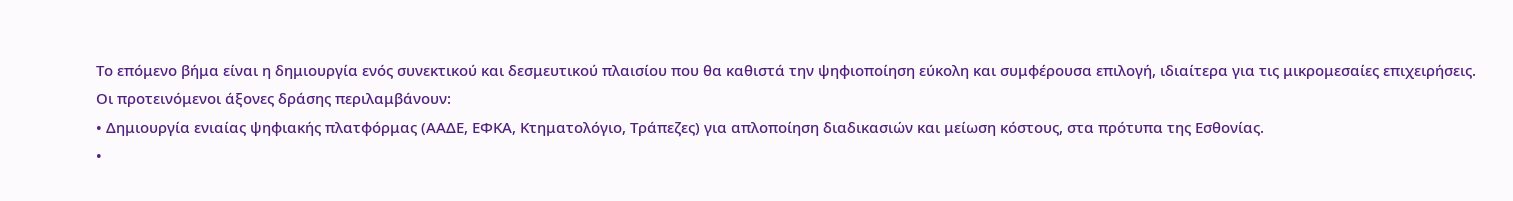Το επόμενο βήμα είναι η δημιουργία ενός συνεκτικού και δεσμευτικού πλαισίου που θα καθιστά την ψηφιοποίηση εύκολη και συμφέρουσα επιλογή, ιδιαίτερα για τις μικρομεσαίες επιχειρήσεις.
Οι προτεινόμενοι άξονες δράσης περιλαμβάνουν:
• Δημιουργία ενιαίας ψηφιακής πλατφόρμας (ΑΑΔΕ, ΕΦΚΑ, Κτηματολόγιο, Τράπεζες) για απλοποίηση διαδικασιών και μείωση κόστους, στα πρότυπα της Εσθονίας.
•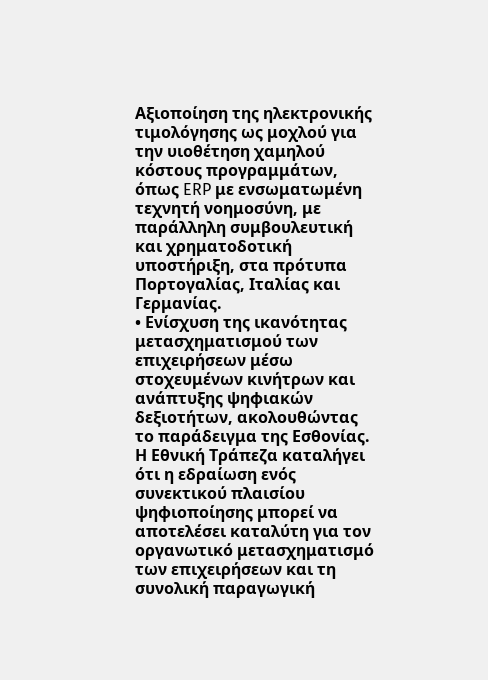Αξιοποίηση της ηλεκτρονικής τιμολόγησης ως μοχλού για την υιοθέτηση χαμηλού κόστους προγραμμάτων, όπως ERP με ενσωματωμένη τεχνητή νοημοσύνη, με παράλληλη συμβουλευτική και χρηματοδοτική υποστήριξη, στα πρότυπα Πορτογαλίας, Ιταλίας και Γερμανίας.
• Ενίσχυση της ικανότητας μετασχηματισμού των επιχειρήσεων μέσω στοχευμένων κινήτρων και ανάπτυξης ψηφιακών δεξιοτήτων, ακολουθώντας το παράδειγμα της Εσθονίας.
Η Εθνική Τράπεζα καταλήγει ότι η εδραίωση ενός συνεκτικού πλαισίου ψηφιοποίησης μπορεί να αποτελέσει καταλύτη για τον οργανωτικό μετασχηματισμό των επιχειρήσεων και τη συνολική παραγωγική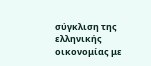σύγκλιση της ελληνικής οικονομίας με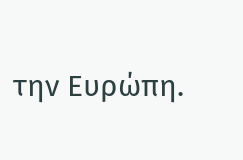την Ευρώπη.